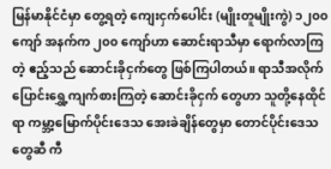မြန်မာနိုင်ငံမှာ တွေ့ရတဲ့ ကျေးငှက်ပေါင်း (မျိုးတူမျိုးကွဲ) ၁၂၀၀ ကျော် အနက်က ၂၀၀ ကျော်ဟာ ဆောင်းရာသီမှာ ရောက်လာကြတဲ့ ဧည့်သည် ဆောင်းခိုငှက်တွေ ဖြစ်ကြပါတယ်။ ရာသီအလိုက် ပြောင်းရွှေ့ကျက်စားကြတဲ့ ဆောင်းခိုငှက် တွေဟာ သူတို့နေထိုင်ရာ ကမ္ဘာ့မြောက်ပိုင်းဒေသ အေးခဲချိန်တွေမှာ တောင်ပိုင်းဒေသတွေဆီ ကီ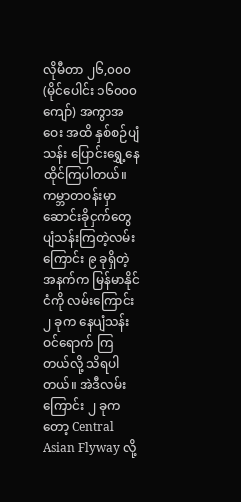လိုမီတာ ၂၆,၀၀၀ (မိုင်ပေါင်း ၁၆၀၀၀ ကျော်) အကွာအဝေး အထိ နှစ်စဉ်ပျံသန်း ပြောင်းရွှေ့နေထိုင်ကြပါတယ်။
ကမ္ဘာတဝန်းမှာ ဆောင်းခိုငှက်တွေ ပျံသန်းကြတဲ့လမ်းကြောင်း ၉ ခုရှိတဲ့ အနက်က မြန်မာနိုင်ငံကို လမ်းကြောင်း ၂ ခုက နေပျံသန်းဝင်ရောက် ကြတယ်လို့ သိရပါတယ်။ အဲဒီလမ်းကြောင်း ၂ ခုကတော့ Central Asian Flyway လို့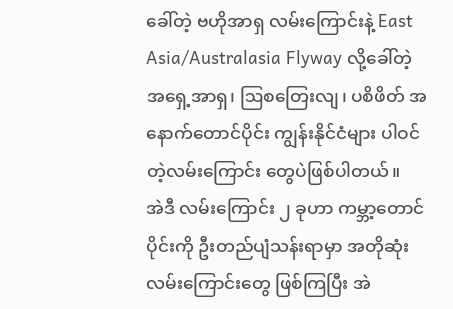ခေါ်တဲ့ ဗဟိုအာရှ လမ်းကြောင်းနဲ့ East Asia/Australasia Flyway လို့ခေါ်တဲ့ အရှေ့အာရှ၊ ဩစတြေးလျ၊ ပစိဖိတ် အနောက်တောင်ပိုင်း ကျွန်းနိုင်ငံများ ပါဝင်တဲ့လမ်းကြောင်း တွေပဲဖြစ်ပါတယ်။
အဲဒီ လမ်းကြောင်း ၂ ခုဟာ ကမ္ဘာ့တောင်ပိုင်းကို ဦးတည်ပျံသန်းရာမှာ အတိုဆုံး လမ်းကြောင်းတွေ ဖြစ်ကြပြီး အဲ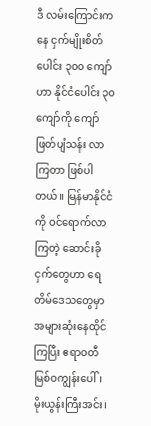ဒီ လမ်းကြောင်းကနေ ငှက်မျိုးစိတ်ပေါင်း ၃၀၀ ကျော်ဟာ နိုင်ငံပေါင်း ၃၀ ကျော်ကို ကျော်ဖြတ်ပျံသန်း လာကြတာ ဖြစ်ပါတယ်။ မြန်မာနိုင်ငံကို ဝင်ရောက်လာကြတဲ့ ဆောင်းခိုငှက်တွေဟာ ရေတိမ်ဒေသတွေမှာ အများဆုံးနေထိုင်ကြပြီး ဧရာဝတီမြစ်ဝကျွန်းပေါ်၊ မိုးယွန်းကြီးအင်း၊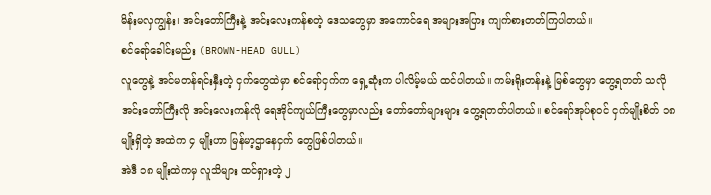မိန်းမလှကျွန်း၊ အင်းတော်ကြီးနဲ့ အင်းလေးကန်စတဲ့ ဒေသတွေမှာ အကောင်ရေ အများအပြား ကျက်စားတတ်ကြပါတယ်။
စင်ရော်ခေါင်းမည်း (BROWN-HEAD GULL)
လူတွေနဲ့ အင်မတန်ရင်းနှီးတဲ့ ငှက်တွေထဲမှာ စင်ရော်ငှက်က ရှေ့ဆုံးက ပါလိမ့်မယ် ထင်ပါတယ်။ ကမ်းရိုးတန်းနဲ့ မြစ်တွေမှာ တွေ့ရတတ် သလို အင်းတော်ကြီးလို အင်းလေးကန်လို ရေအိုင်ကျယ်ကြီးတွေမှာလည်း တော်တော်များများ တွေ့ရတတ်ပါတယ်။ စင်ရော်အုပ်စုဝင် ငှက်မျိုးစိတ် ၁၈ မျိုးရှိတဲ့ အထဲက ၄ မျိုးဟာ မြန်မာ့ဌာနေငှက် တွေဖြစ်ပါတယ်။
အဲဒီ ၁၈ မျိုးထဲကမှ လူသိများ ထင်ရှားတဲ့ ၂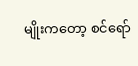မျိုးကတော့ စင်ရော်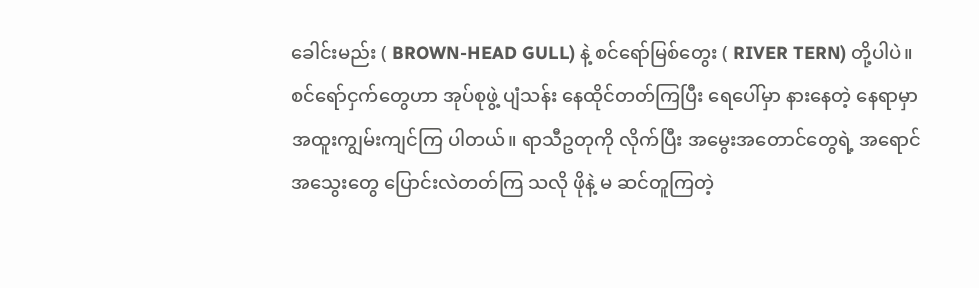ခေါင်းမည်း ( BROWN-HEAD GULL) နဲ့ စင်ရော်မြစ်တွေး ( RIVER TERN) တို့ပါပဲ။ စင်ရော်ငှက်တွေဟာ အုပ်စုဖွဲ့ ပျံသန်း နေထိုင်တတ်ကြပြီး ရေပေါ်မှာ နားနေတဲ့ နေရာမှာ အထူးကျွမ်းကျင်ကြ ပါတယ်။ ရာသီဥတုကို လိုက်ပြီး အမွေးအတောင်တွေရဲ့ အရောင်အသွေးတွေ ပြောင်းလဲတတ်ကြ သလို ဖိုနဲ့ မ ဆင်တူကြတဲ့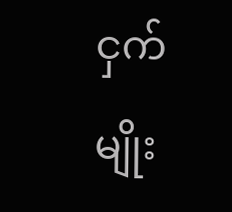ငှက်မျိုး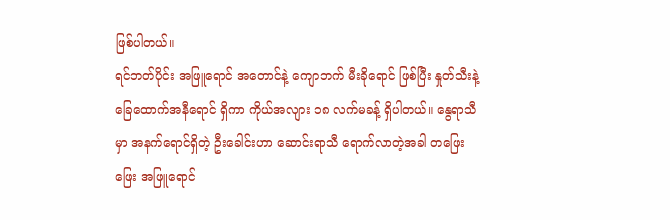ဖြစ်ပါတယ်။
ရင်ဘတ်ပိုင်း အဖြူရောင် အတောင်နဲ့ ကျောဘက် မီးခိုရောင် ဖြစ်ပြီး နှုတ်သီးနဲ့ ခြေထောက်အနီရောင် ရှိကာ ကိုယ်အလျား ၁၈ လက်မခန့် ရှိပါတယ်။ နွေရာသီမှာ အနက်ရောင်ရှိတဲ့ ဦးခေါင်းဟာ ဆောင်းရာသီ ရောက်လာတဲ့အခါ တဖြေးဖြေး အဖြူရောင်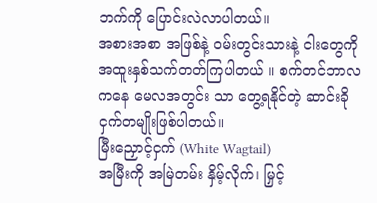ဘက်ကို ပြောင်းလဲလာပါတယ်။
အစားအစာ အဖြစ်နဲ့ ဝမ်းတွင်းသားနဲ့ ငါးတွေကို အထူးနှစ်သက်တတ်ကြပါတယ် ။ စက်တင်ဘာလကနေ မေလအတွင်း သာ တွေ့ရနိုင်တဲ့ ဆာင်းခိုငှက်တမျိုးဖြစ်ပါတယ်။
မြီးညှောင့်ငှက် (White Wagtail)
အမြီးကို အမြဲတမ်း နှိမ့်လိုက်၊ မြှင့်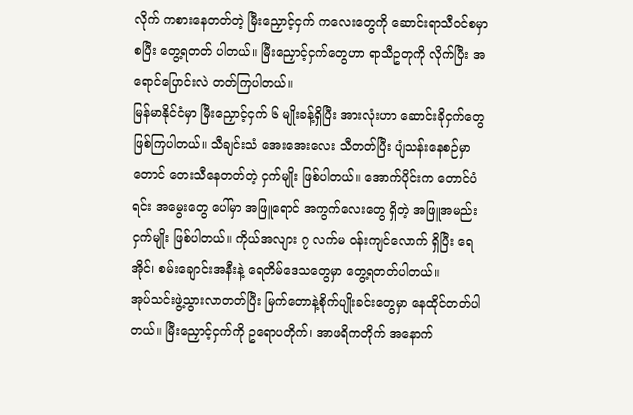လိုက် ကစားနေတတ်တဲ့ မြီးညှောင့်ငှက် ကလေးတွေကို ဆောင်းရာသီဝင်စမှာ စပြီး တွေ့ရတတ် ပါတယ်။ မြီးညှောင့်ငှက်တွေဟာ ရာသီဥတုကို လိုက်ပြီး အရောင်ပြောင်းလဲ တတ်ကြပါတယ်။
မြန်မာနိုင်ငံမှာ မြီးညှောင့်ငှက် ၆ မျိုးခန့်ရှိပြီး အားလုံးဟာ ဆောင်းခိုငှက်တွေ ဖြစ်ကြပါတယ်။ သီချင်းသံ အေးအေးလေး သီတတ်ပြီး ပျံသန်းနေစဉ်မှာတောင် တေးသီနေတတ်တဲ့ ငှက်မျိုး ဖြစ်ပါတယ်။ အောက်ပိုင်းက တောင်ပံရင်း အမွေးတွေ ပေါ်မှာ အဖြူရောင် အကွက်လေးတွေ ရှိတဲ့ အဖြူအမည်း ငှက်မျိုး ဖြစ်ပါတယ်။ ကိုယ်အလျား ၇ လက်မ ဝန်းကျင်လောက် ရှိပြီး ရေအိုင်၊ စမ်းချောင်းအနီးနဲ့ ရေတိမ်ဒေသတွေမှာ တွေ့ရတတ်ပါတယ်။
အုပ်သင်းဖွဲ့သွားလာတတ်ပြီး မြက်တောနဲ့စိုက်ပျိုးခင်းတွေမှာ နေထိုင်တတ်ပါတယ်။ မြီးညှောင့်ငှက်ကို ဥရောပတိုက်၊ အာဖရိကတိုက် အနောက်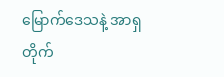မြောက်ဒေသနဲ့ အာရှတိုက်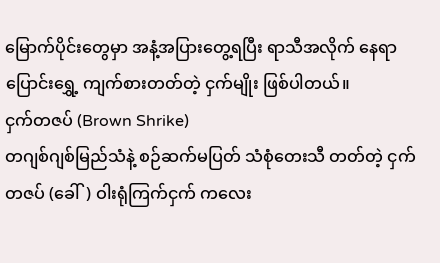မြောက်ပိုင်းတွေမှာ အနံ့အပြားတွေ့ရပြီး ရာသီအလိုက် နေရာ ပြောင်းရွှေ့ ကျက်စားတတ်တဲ့ ငှက်မျိုး ဖြစ်ပါတယ်။
ငှက်တဇပ် (Brown Shrike)
တဂျစ်ဂျစ်မြည်သံနဲ့ စဉ်ဆက်မပြတ် သံစုံတေးသီ တတ်တဲ့ ငှက်တဇပ် (ခေါ်) ဝါးရုံကြက်ငှက် ကလေး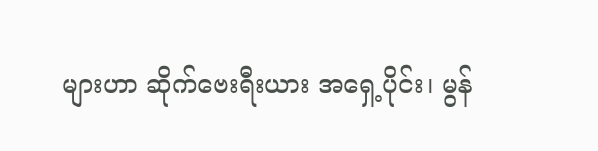များဟာ ဆိုက်ဗေးရီးယား အရှေ့ပိုင်း၊ မွန်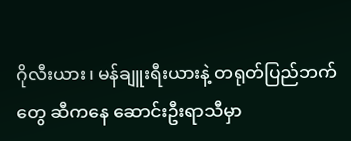ဂိုလီးယား၊ မန်ချူးရီးယားနဲ့ တရုတ်ပြည်ဘက်တွေ ဆီကနေ ဆောင်းဦးရာသီမှာ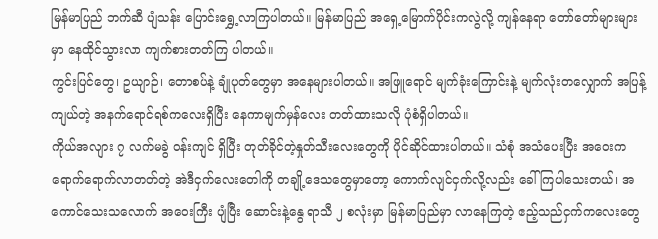မြန်မာပြည် ဘက်ဆီ ပျံသန်း ပြောင်းရွှေ့လာကြပါတယ်။ မြန်မာပြည် အရှေ့မြောက်ပိုင်းကလွဲလို့ ကျန်နေရာ တော်တော်များများမှာ နေထိုင်သွားလာ ကျက်စားတတ်ကြ ပါတယ်။
ကွင်းပြင်တွေ၊ ဥယျာဉ်၊ တောစပ်နဲ့ ချုံပုတ်တွေမှာ အနေများပါတယ်။ အဖြူရောင် မျက်ခုံးကြောင်းနဲ့ မျက်လုံးတလျှောက် အပြန့်ကျယ်တဲ့ အနက်ရောင်ရစ်ကလေးရှိပြီး နေကာမျက်မှန်လေး တတ်ထားသလို ပုံစံရှိပါတယ်။
ကိုယ်အလျား ၇ လက်မခွဲ ဝန်းကျင် ရှိပြီး တုတ်ခိုင်တဲ့နှုတ်သီးလေးတွေကို ပိုင်ဆိုင်ထားပါတယ်။ သံစုံ အသံပေးပြီး အဝေးက ရောက်ရောက်လာတတ်တဲ့ အဲဒီငှက်လေးတေါကို တချို့ဒေသတွေမှာတော့ ကောက်လျင်ငှက်လို့လည်း ခေါ်ကြပါသေးတယ်၊ အကောင်သေးသလောက် အဝေးကြီး ပျံပြီး ဆောင်းနဲ့နွေ ရာသီ ၂ စလုံးမှာ မြန်မာပြည်မှာ လာနေကြတဲ့ ဧည့်သည်ငှက်ကလေးတွေ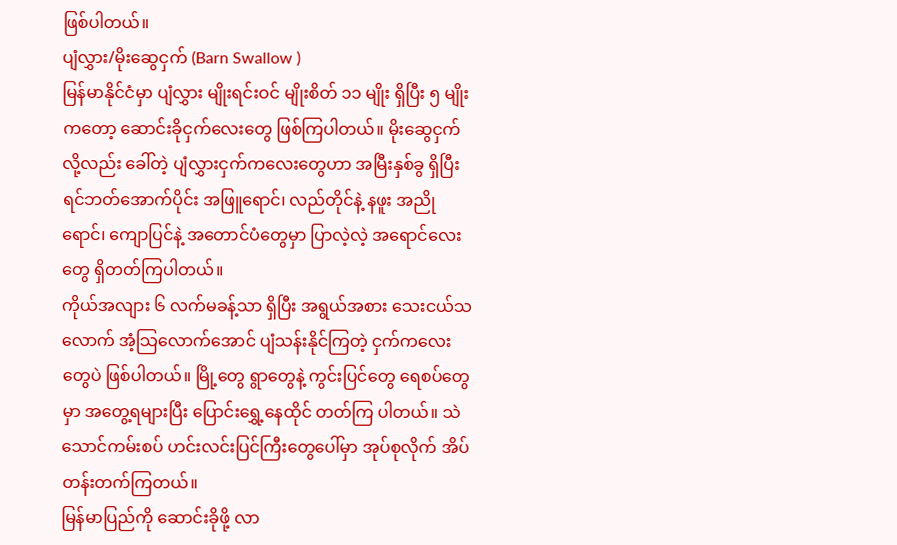ဖြစ်ပါတယ်။
ပျံလွှား/မိုးဆွေငှက် (Barn Swallow )
မြန်မာနိုင်ငံမှာ ပျံလွှား မျိုးရင်းဝင် မျိုးစိတ် ၁၁ မျိုး ရှိပြီး ၅ မျိုးကတော့ ဆောင်းခိုငှက်လေးတွေ ဖြစ်ကြပါတယ်။ မိုးဆွေငှက် လို့လည်း ခေါ်တဲ့ ပျံလွှားငှက်ကလေးတွေဟာ အမြီးနှစ်ခွ ရှိပြီး ရင်ဘတ်အောက်ပိုင်း အဖြူရောင်၊ လည်တိုင်နဲ့ နဖူး အညိုရောင်၊ ကျောပြင်နဲ့ အတောင်ပံတွေမှာ ပြာလဲ့လဲ့ အရောင်လေးတွေ ရှိတတ်ကြပါတယ်။
ကိုယ်အလျား ၆ လက်မခန့်သာ ရှိပြီး အရွယ်အစား သေးငယ်သလောက် အံ့သြလောက်အောင် ပျံသန်းနိုင်ကြတဲ့ ငှက်ကလေးတွေပဲ ဖြစ်ပါတယ်။ မြို့တွေ ရွာတွေနဲ့ ကွင်းပြင်တွေ ရေစပ်တွေမှာ အတွေ့ရများပြီး ပြောင်းရွှေ့နေထိုင် တတ်ကြ ပါတယ်။ သဲသောင်ကမ်းစပ် ဟင်းလင်းပြင်ကြီးတွေပေါ်မှာ အုပ်စုလိုက် အိပ်တန်းတက်ကြတယ်။
မြန်မာပြည်ကို ဆောင်းခိုဖို့ လာ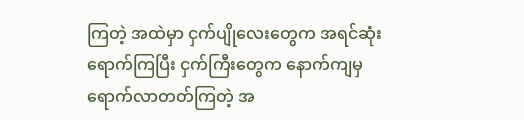ကြတဲ့ အထဲမှာ ငှက်ပျိုလေးတွေက အရင်ဆုံး ရောက်ကြပြီး ငှက်ကြီးတွေက နောက်ကျမှ ရောက်လာတတ်ကြတဲ့ အ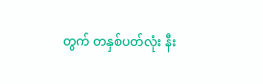တွက် တနှစ်ပတ်လုံး နီး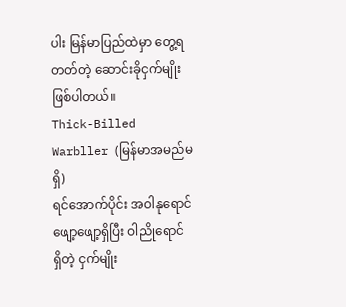ပါး မြန်မာပြည်ထဲမှာ တွေ့ရတတ်တဲ့ ဆောင်းခိုငှက်မျိုး ဖြစ်ပါတယ်။
Thick-Billed Warbller (မြန်မာအမည်မရှိ)
ရင်အောက်ပိုင်း အဝါနုရောင် ဖျော့ဖျော့ရှိပြီး ဝါညိုရောင် ရှိတဲ့ ငှက်မျိုး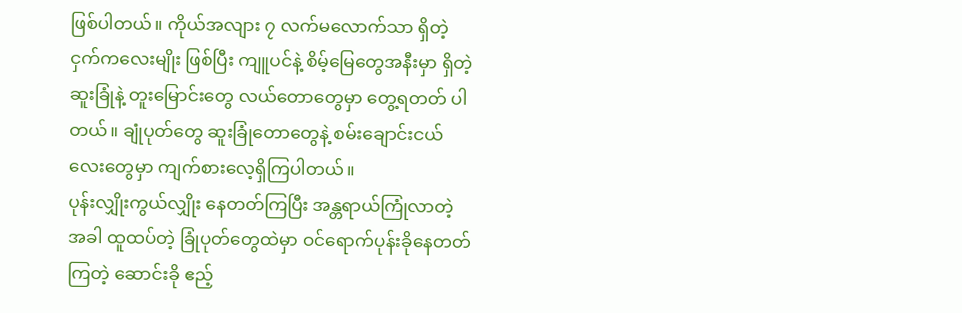ဖြစ်ပါတယ်။ ကိုယ်အလျား ၇ လက်မလောက်သာ ရှိတဲ့ ငှက်ကလေးမျိုး ဖြစ်ပြီး ကျူပင်နဲ့ စိမ့်မြေတွေအနီးမှာ ရှိတဲ့ ဆူးခြုံနဲ့ တူးမြောင်းတွေ လယ်တောတွေမှာ တွေ့ရတတ် ပါတယ်။ ချုံပုတ်တွေ ဆူးခြုံတောတွေနဲ့ စမ်းချောင်းငယ်လေးတွေမှာ ကျက်စားလေ့ရှိကြပါတယ်။
ပုန်းလျှိုးကွယ်လျှိုး နေတတ်ကြပြီး အန္တရာယ်ကြုံလာတဲ့ အခါ ထူထပ်တဲ့ ခြုံပုတ်တွေထဲမှာ ဝင်ရောက်ပုန်းခိုနေတတ်ကြတဲ့ ဆောင်းခို ဧည့်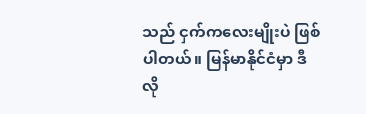သည် ငှက်ကလေးမျိုးပဲ ဖြစ်ပါတယ်။ မြန်မာနိုင်ငံမှာ ဒီလို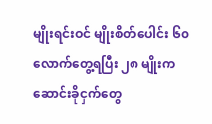မျိုးရင်းဝင် မျိုးစိတ်ပေါင်း ၆၀ လောက်တွေ့ရပြီး ၂၈ မျိုးက ဆောင်းခိုငှက်တွေ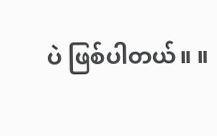ပဲ ဖြစ်ပါတယ်။ ။